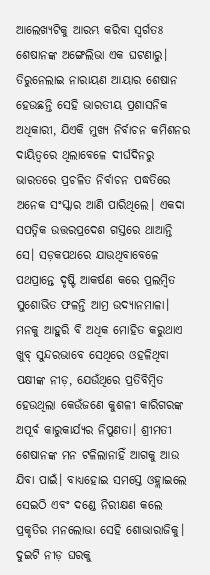ଆଲେଖ୍ୟଟିକୁ ଆରମ୍ଭ କରିବା ସ୍ବର୍ଗତଃ ଶେଷାନଙ୍କ ଅଙ୍ଗେଲିଭା ଏକ ଘଟଣାରୁ। ତିରୁନେଲାଇ ନାରାୟଣ ଆୟାର ଶେଷାନ ହେଉଛନ୍ତି ସେହି ଭାରତୀୟ ପ୍ରଶାସନିକ ଅଧିକାରୀ, ଯିଏକି ମୁଖ୍ୟ ନିର୍ବାଚନ କମିଶନର ଦାୟିତ୍ୱରେ ଥିଲାବେଳେ ଦୀର୍ଘଦିନରୁ ଭାରତରେ ପ୍ରଚଳିତ ନିର୍ବାଚନ ପଦ୍ଧତିରେ ଅନେକ ସଂସ୍କାର ଆଣି ପାରିଥିଲେ। ଏକଦା ସପତ୍ନିକ ଉତ୍ତରପ୍ରଦେଶ ଗସ୍ତରେ ଥାଆନ୍ତି ସେ। ସଡ଼କପଥରେ ଯାଉଥିବାବେଳେ ପଥପ୍ରାନ୍ତେ ଦୃଷ୍ଟି ଆକର୍ଷଣ କରେ ପ୍ରଲମ୍ବିତ ସୁଶୋଭିତ ଫଳନ୍ତି ଆମ୍ର ଉଦ୍ୟାନମାଳା। ମନକୁ ଆହୁରି ବି ଅଧିକ ମୋହିତ କରୁଥାଏ ଖୁବ୍ ସୁନ୍ଦରଭାବେ ସେଥିରେ ଓହଳିଥିବା ପକ୍ଷୀଙ୍କ ନୀଡ଼, ଯେଉଁଥିରେ ପ୍ରତିବିମ୍ବିତ ହେଉଥିଲା କେଉଁଜଣେ କୁଶଳୀ କାରିଗରଙ୍କ ଅପୂର୍ବ କାରୁକାର୍ଯ୍ୟର ନିପୁଣତା। ଶ୍ରୀମତୀ ଶେଷାନଙ୍କ ମନ ଟଳିଲାନାହିଁ ଆଗକୁ ଆଉ ଯିବା ପାଇଁ। ବାଧ୍ୟହୋଇ ସମସ୍ତେ ଓହ୍ଲାଇଲେ ସେଇଠି ଏବଂ ଦଣ୍ଡେ ନିରୀକ୍ଷଣ କଲେ ପ୍ରକୃତିର ମନଲୋଭା ସେହି ଶୋଭାରାଜିକୁ। ଦୁଇଟି ନୀଡ଼ ଘରକୁ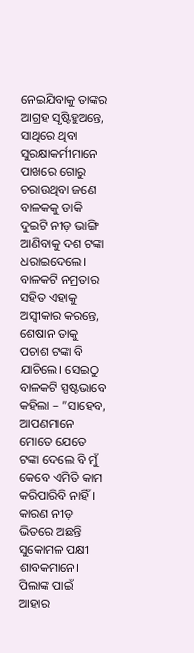ନେଇଯିବାକୁ ତାଙ୍କର ଆଗ୍ରହ ସୃଷ୍ଟିହୁଅନ୍ତେ, ସାଥିରେ ଥିବା ସୁରକ୍ଷାକର୍ମୀମାନେ ପାଖରେ ଗୋରୁ ଚରାଉଥିବା ଜଣେ ବାଳକକୁ ଡାକି ଦୁଇଟି ନୀଡ଼ ଭାଙ୍ଗି ଆଣିବାକୁ ଦଶ ଟଙ୍କା ଧରାଇଦେଲେ। ବାଳକଟି ନମ୍ରତାର ସହିତ ଏହାକୁ ଅସ୍ବୀକାର କରନ୍ତେ, ଶେଷାନ ତାକୁ ପଚାଶ ଟଙ୍କା ବି ଯାଚିଲେ। ସେଇଠୁ ବାଳକଟି ସ୍ପଷ୍ଟଭାବେ କହିଲା – ”ସାହେବ, ଆପଣମାନେ ମୋତେ ଯେତେ ଟଙ୍କା ଦେଲେ ବି ମୁଁ କେବେ ଏମିତି କାମ କରିପାରିବି ନାହିଁ। କାରଣ ନୀଡ଼ ଭିତରେ ଅଛନ୍ତି ସୁକୋମଳ ପକ୍ଷୀ ଶାବକମାନେ। ପିଲାଙ୍କ ପାଇଁ ଆହାର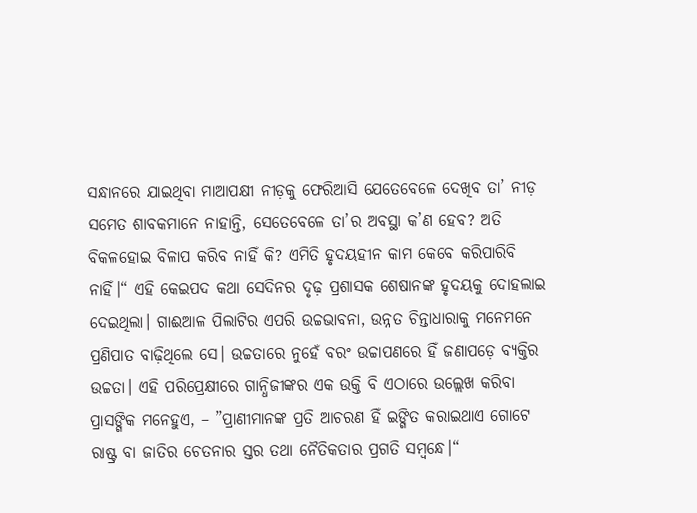ସନ୍ଧାନରେ ଯାଇଥିବା ମାଆପକ୍ଷୀ ନୀଡ଼କୁ ଫେରିଆସି ଯେତେବେଳେ ଦେଖିବ ତା’ ନୀଡ଼ ସମେତ ଶାବକମାନେ ନାହାନ୍ତି, ସେତେବେଳେ ତା’ର ଅବସ୍ଥା କ’ଣ ହେବ? ଅତି ବିକଳହୋଇ ବିଳାପ କରିବ ନାହିଁ କି? ଏମିତି ହୃଦୟହୀନ କାମ କେବେ କରିପାରିବି ନାହିଁ।“ ଏହି କେଇପଦ କଥା ସେଦିନର ଦୃଢ଼ ପ୍ରଶାସକ ଶେଷାନଙ୍କ ହୃଦୟକୁ ଦୋହଲାଇ ଦେଇଥିଲା। ଗାଈଆଳ ପିଲାଟିର ଏପରି ଉଚ୍ଚଭାବନା, ଉନ୍ନତ ଚିନ୍ତାଧାରାକୁ ମନେମନେ ପ୍ରଣିପାତ ବାଢ଼ିଥିଲେ ସେ। ଉଚ୍ଚତାରେ ନୁହେଁ ବରଂ ଉଚ୍ଚାପଣରେ ହିଁ ଜଣାପଡ଼େ ବ୍ୟକ୍ତିର ଉଚ୍ଚତା। ଏହି ପରିପ୍ରେକ୍ଷୀରେ ଗାନ୍ଧିଜୀଙ୍କର ଏକ ଉକ୍ତି ବି ଏଠାରେ ଉଲ୍ଲେଖ କରିବା ପ୍ରାସଙ୍ଗିକ ମନେହୁଏ, – ”ପ୍ରାଣୀମାନଙ୍କ ପ୍ରତି ଆଚରଣ ହିଁ ଇଙ୍ଗିତ କରାଇଥାଏ ଗୋଟେ ରାଷ୍ଟ୍ର ବା ଜାତିର ଚେତନାର ସ୍ତର ତଥା ନୈତିକତାର ପ୍ରଗତି ସମ୍ବନ୍ଧେ।“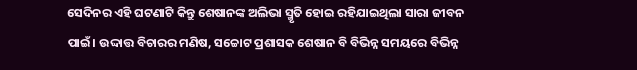ସେଦିନର ଏହି ଘଟଣାଟି କିନ୍ତୁ ଶେଷାନଙ୍କ ଅଲିଭା ସ୍ମୃତି ହୋଇ ରହିଯାଇଥିଲା ସାରା ଜୀବନ ପାଇଁ। ଉଦ୍ଦାତ୍ତ ବିଚାରର ମଣିଷ, ସଚ୍ଚୋଟ ପ୍ରଶାସକ ଶେଷାନ ବି ବିଭିନ୍ନ ସମୟରେ ବିଭିନ୍ନ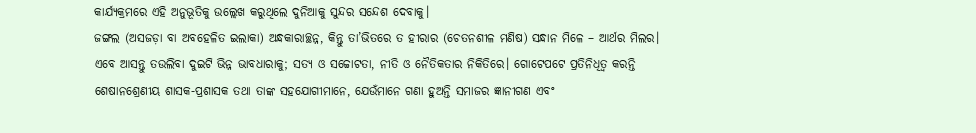କାର୍ଯ୍ୟକ୍ରମରେ ଏହି ଅନୁଭୂତିକୁ ଉଲ୍ଲେଖ କରୁଥିଲେ ଦୁନିଆକୁ ସୁନ୍ଦର ସନ୍ଦେଶ ଦେବାକୁ।
ଜଙ୍ଗଲ (ଅସଜଡ଼ା ବା ଅବହେଳିତ ଇଲାକା) ଅନ୍ଧକାରାଚ୍ଛନ୍ନ, କିନ୍ତୁ ତା’ଭିତରେ ତ ହୀରାର (ଚେତନଶୀଳ ମଣିଷ) ସନ୍ଧାନ ମିଳେ – ଆର୍ଥର ମିଲର। ଏବେ ଆସନ୍ତୁ ତଉଲିବା ଦୁଇଟି ଭିନ୍ନ ଭାବଧାରାକୁ; ସତ୍ୟ ଓ ସଚ୍ଚୋଟତା, ନୀତି ଓ ନୈତିକତାର ନିକିତିରେ। ଗୋଟେପଟେ ପ୍ରତିନିଧିତ୍ୱ କରନ୍ତି ଶେଷାନଶ୍ରେଣୀୟ ଶାସକ-ପ୍ରଶାସକ ତଥା ତାଙ୍କ ସହଯୋଗୀମାନେ, ଯେଉଁମାନେ ଗଣା ହୁଅନ୍ତି ସମାଜର ଜ୍ଞାନୀଗଣ ଏବଂ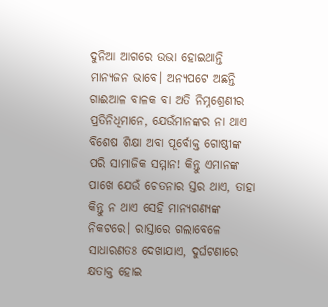ଦୁନିଆ ଆଗରେ ଉଭା ହୋଇଥାନ୍ତି ମାନ୍ୟଜନ ଭାବେ। ଅନ୍ୟପଟେ ଅଛନ୍ତି ଗାଈଆଳ ବାଳକ ବା ଅତି ନିମ୍ନଶ୍ରେଣୀର ପ୍ରତିନିଧିମାନେ, ଯେଉଁମାନଙ୍କର ନା ଥାଏ ବିଶେଷ ଶିକ୍ଷା ଅବା ପୂର୍ବୋକ୍ତ ଗୋଷ୍ଠୀଙ୍କ ପରି ସାମାଜିକ ସମ୍ମାନ! କିନ୍ତୁ ଏମାନଙ୍କ ପାଖେ ଯେଉଁ ଚେତନାର ସ୍ତର ଥାଏ, ତାହା କିନ୍ତୁ ନ ଥାଏ ସେହି ମାନ୍ୟଗଣ୍ୟଙ୍କ ନିକଟରେ। ରାସ୍ତାରେ ଗଲାବେଳେ ସାଧାରଣତଃ ଦେଖାଯାଏ, ଦୁର୍ଘଟଣାରେ କ୍ଷତାକ୍ତ ହୋଇ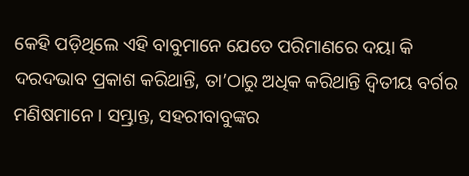କେହି ପଡ଼ିଥିଲେ ଏହି ବାବୁମାନେ ଯେତେ ପରିମାଣରେ ଦୟା କି ଦରଦଭାବ ପ୍ରକାଶ କରିଥାନ୍ତି, ତା’ଠାରୁ ଅଧିକ କରିଥାନ୍ତି ଦ୍ୱିତୀୟ ବର୍ଗର ମଣିଷମାନେ। ସମ୍ଭ୍ରାନ୍ତ, ସହରୀବାବୁଙ୍କର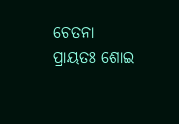ଚେତନା ପ୍ରାୟତଃ ଶୋଇ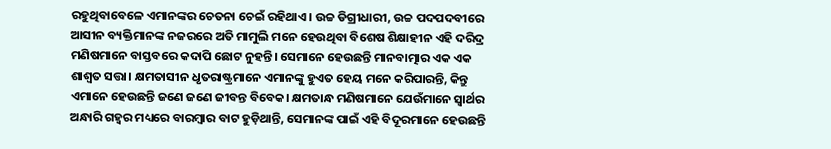ରହୁଥିବାବେଳେ ଏମାନଙ୍କର ଚେତନା ଚେଇଁ ରହିଥାଏ। ଉଚ୍ଚ ଡିଗ୍ରୀଧାରୀ, ଉଚ୍ଚ ପଦପଦବୀରେ ଆସୀନ ବ୍ୟକ୍ତିମାନଙ୍କ ନଜରରେ ଅତି ମାମୁଲି ମନେ ହେଉଥିବା ବିଶେଷ ଶିକ୍ଷାହୀନ ଏହି ଦରିଦ୍ର ମଣିଷମାନେ ବାସ୍ତବରେ କଦାପି ଛୋଟ ନୁହନ୍ତି। ସେମାନେ ହେଉଛନ୍ତି ମାନବାତ୍ମାର ଏକ ଏକ ଶାଶ୍ୱତ ସତ୍ତା। କ୍ଷମତାସୀନ ଧୃତରାଷ୍ଟ୍ରମାନେ ଏମାନଙ୍କୁ ହୁଏତ ହେୟ ମନେ କରିପାରନ୍ତି, କିନ୍ତୁ ଏମାନେ ହେଉଛନ୍ତି ଜଣେ ଜଣେ ଜୀବନ୍ତ ବିବେକ। କ୍ଷମତାନ୍ଧ ମଣିଷମାନେ ଯେଉଁମାନେ ସ୍ବାର୍ଥର ଅନ୍ଧାରି ଗହ୍ବର ମଧ୍ୟରେ ବାରମ୍ବାର ବାଟ ହୁଡ଼ିଥାନ୍ତି, ସେମାନଙ୍କ ପାଇଁ ଏହି ବିଦୂରମାନେ ହେଉଛନ୍ତି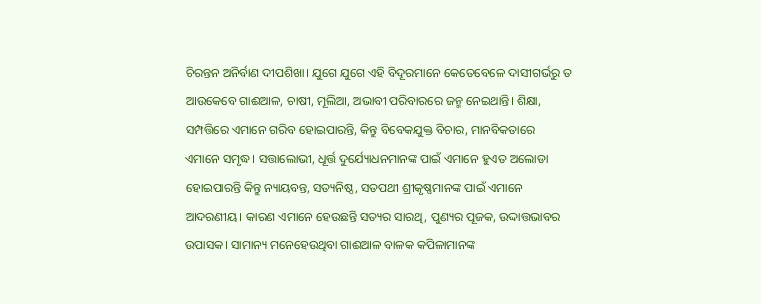ଚିରନ୍ତନ ଅନିର୍ବାଣ ଦୀପଶିଖା। ଯୁଗେ ଯୁଗେ ଏହି ବିଦୂରମାନେ କେତେବେଳେ ଦାସୀଗର୍ଭରୁ ତ ଆଉକେବେ ଗାଈଆଳ, ଚାଷୀ, ମୂଲିଆ, ଅଭାବୀ ପରିବାରରେ ଜନ୍ମ ନେଇଥାନ୍ତି। ଶିକ୍ଷା, ସମ୍ପତ୍ତିରେ ଏମାନେ ଗରିବ ହୋଇପାରନ୍ତି, କିନ୍ତୁ ବିବେକଯୁକ୍ତ ବିଚାର, ମାନବିକତାରେ ଏମାନେ ସମୃଦ୍ଧ। ସତ୍ତାଲୋଭୀ, ଧୂର୍ତ୍ତ ଦୁର୍ଯ୍ୟୋଧନମାନଙ୍କ ପାଇଁ ଏମାନେ ହୁଏତ ଅଲୋଡା ହୋଇପାରନ୍ତି କିନ୍ତୁ ନ୍ୟାୟବନ୍ତ, ସତ୍ୟନିଷ୍ଠ, ସତପଥୀ ଶ୍ରୀକୃଷ୍ଣମାନଙ୍କ ପାଇଁ ଏମାନେ ଆଦରଣୀୟ। କାରଣ ଏମାନେ ହେଉଛନ୍ତି ସତ୍ୟର ସାରଥି, ପୁଣ୍ୟର ପୂଜକ, ଉଦ୍ଦାତ୍ତଭାବର ଉପାସକ। ସାମାନ୍ୟ ମନେହେଉଥିବା ଗାଈଆଳ ବାଳକ କପିଳାମାନଙ୍କ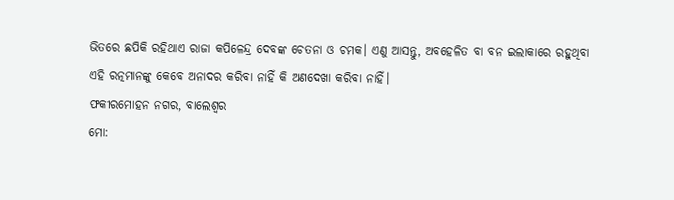ଭିତରେ ଛପିକି ରହିଥାଏ ରାଜା କପିଳେନ୍ଦ୍ର ଦେବଙ୍କ ଚେତନା ଓ ଚମକ। ଏଣୁ ଆସନ୍ତୁ, ଅବହେଳିତ ବା ବନ ଇଲାକାରେ ରହୁଥିବା ଏହି ରତ୍ନମାନଙ୍କୁ କେବେ ଅନାଦର କରିବା ନାହିଁ କି ଅଣଦେଖା କରିବା ନାହିଁ।
ଫକୀରମୋହନ ନଗର, ବାଲେଶ୍ୱର
ମୋ: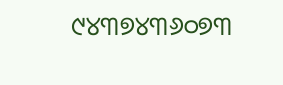୯୪୩୭୪୩୬୦୭୩